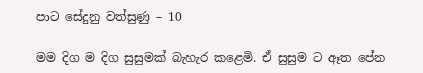පාට සේදුනු වත්සුණු – 10

මම දිග ම දිග සුසුමක් බැහැර කළෙමි. ඒ සුසුම ට ඈත පේන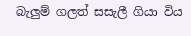බැලුම් ගලත් සසැලී ගියා විය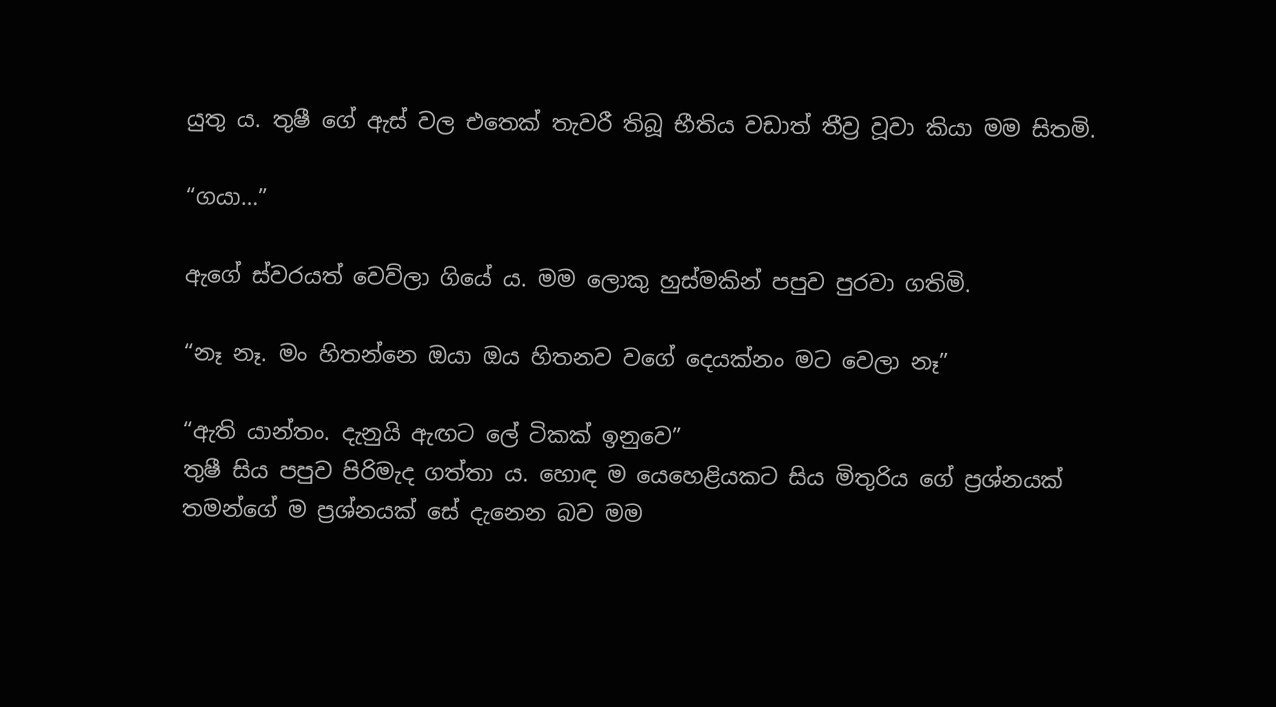යුතු ය. තුෂී ගේ ඇස් වල එතෙක් තැවරී තිබූ භීතිය වඩාත් තීව්‍ර වූවා කියා මම සිතමි.

“ගයා…”

ඇගේ ස්වරයත් වෙව්ලා ගියේ ය. මම ලොකු හුස්මකින් පපුව පුරවා ගතිමි.

“නෑ නෑ. මං හිතන්නෙ ඔයා ඔය හිතනව වගේ දෙයක්නං මට වෙලා නෑ”

“ඇති යාන්තං. දැනුයි ඇඟට ලේ ටිකක් ඉනුවෙ”
තුෂී සිය පපුව පිරිමැද ගත්තා ය. හොඳ ම යෙහෙළියකට සිය මිතුරිය ගේ ප්‍රශ්නයක් තමන්ගේ ම ප්‍රශ්නයක් සේ දැනෙන බව මම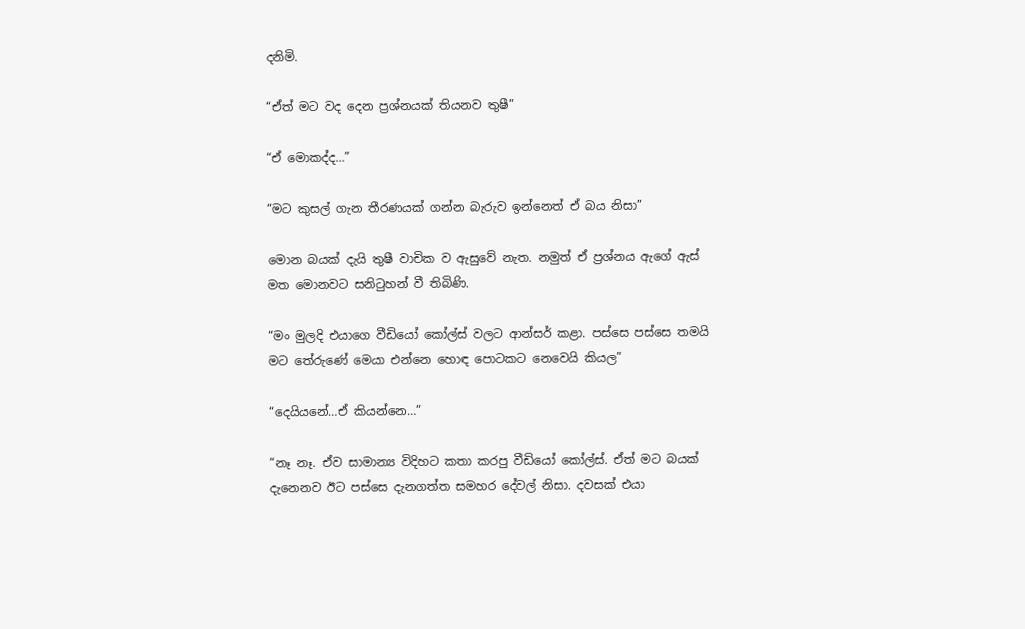දනිමි.

“ඒත් මට වද දෙන ප්‍රශ්නයක් තියනව තුෂී”

“ඒ මොකද්ද…”

“මට කුසල් ගැන තීරණයක් ගන්න බැරුව ඉන්නෙත් ඒ බය නිසා”

මොන බයක් දැයි තුෂී වාචික ව ඇසුවේ නැත. නමුත් ඒ ප්‍රශ්නය ඇගේ ඇස් මත මොනවට සනිටුහන් වී තිබිණි.

“මං මුලදි එයාගෙ වීඩියෝ කෝල්ස් වලට ආන්සර් කළා. පස්සෙ පස්සෙ තමයි මට තේරුණේ මෙයා එන්නෙ හොඳ පොටකට නෙවෙයි කියල”

“දෙයියනේ…ඒ කියන්නෙ…”

“නෑ නෑ. ඒව සාමාන්‍ය විදිහට කතා කරපු වීඩියෝ කෝල්ස්. ඒත් මට බයක් දැනෙනව ඊට පස්සෙ දැනගත්ත සමහර දේවල් නිසා. දවසක් එයා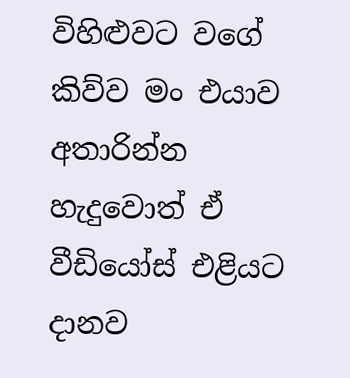විහිළුවට වගේ කිව්ව මං එයාව අතාරින්න හැදුවොත් ඒ වීඩියෝස් එළියට දානව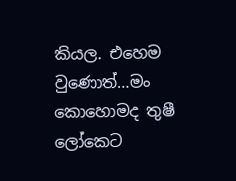කියල. එහෙම වුණොත්…මං කොහොමද තුෂී ලෝකෙට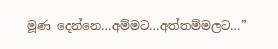මූණ දෙන්නෙ…අම්මට…අත්තම්මලට…”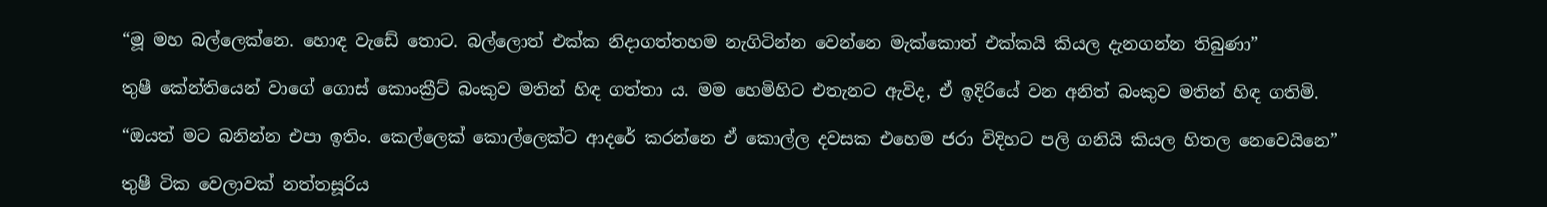“මූ මහ බල්ලෙක්නෙ. හොඳ වැඩේ තොට. බල්ලොත් එක්ක නිදාගත්තහම නැගිටින්න වෙන්නෙ මැක්කොත් එක්කයි කියල දැනගන්න තිබුණා”

තුෂී කේන්තියෙන් වාගේ ගොස් කොංක්‍රීට් බංකුව මතින් හිඳ ගත්තා ය. මම හෙමිහිට එතැනට ඇවිද, ඒ ඉදිරියේ වන අනිත් බංකුව මතින් හිඳ ගතිමි.

“ඔයත් මට බනින්න එපා ඉතිං. කෙල්ලෙක් කොල්ලෙක්ට ආදරේ කරන්නෙ ඒ කොල්ල දවසක එහෙම ජරා විදිහට පලි ගනියි කියල හිතල නෙවෙයිනෙ”

තුෂී ටික වෙලාවක් නත්තසූරිය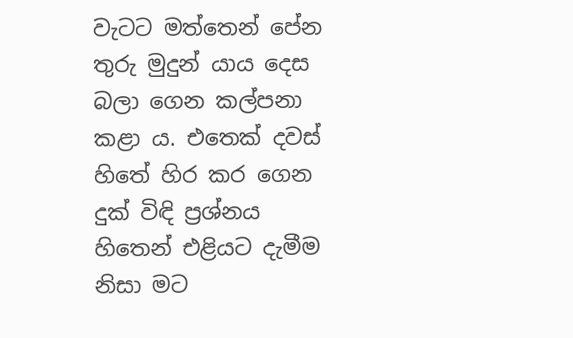වැටට මත්තෙන් පේන තුරු මුදුන් යාය දෙස බලා ගෙන කල්පනා කළා ය. එතෙක් දවස් හිතේ හිර කර ගෙන දුක් විඳි ප්‍රශ්නය හිතෙන් එළියට දැමීම නිසා මට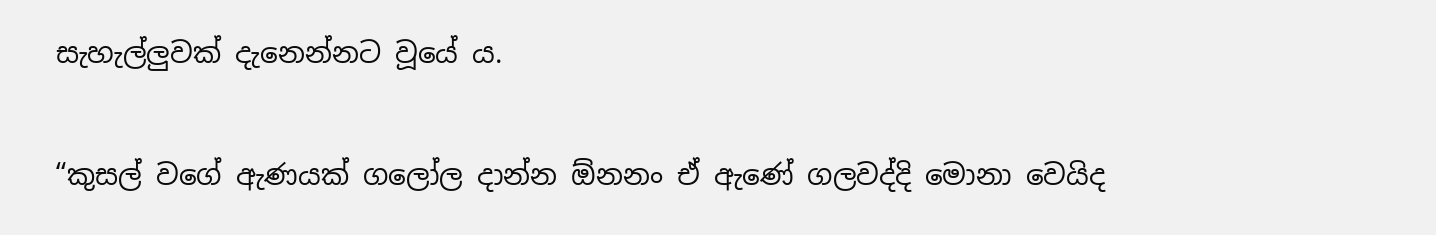සැහැල්ලුවක් දැනෙන්නට වූයේ ය.

“කුසල් වගේ ඇණයක් ගලෝල දාන්න ඕනනං ඒ ඇණේ ගලවද්දි මොනා වෙයිද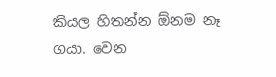කියල හිතන්න ඕනම නෑ ගයා. වෙන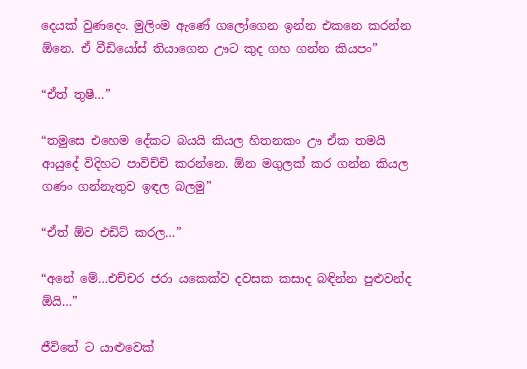දෙයක් වුණදෙං. මුලිංම ඇණේ ගලෝගෙන ඉන්න එකනෙ කරන්න ඕනෙ. ඒ වීඩියෝස් තියාගෙන ඌට කුද ගහ ගන්න කියපං”

“ඒත් තුෂී…”

“තමුසෙ එහෙම දේකට බයයි කියල හිතනකං ඌ ඒක තමයි ආයුදේ විදිහට පාවිච්චි කරන්නෙ. ඕන මගුලක් කර ගන්න කියල ගණං ගන්නැතුව ඉඳල බලමු”

“ඒත් ඕව එඩිට් කරල…”

“අනේ මේ…එච්චර ජරා යකෙක්ව දවසක කසාද බඳින්න පුළුවන්ද ඕයි…”

ජීවිතේ ට යාළුවෙක්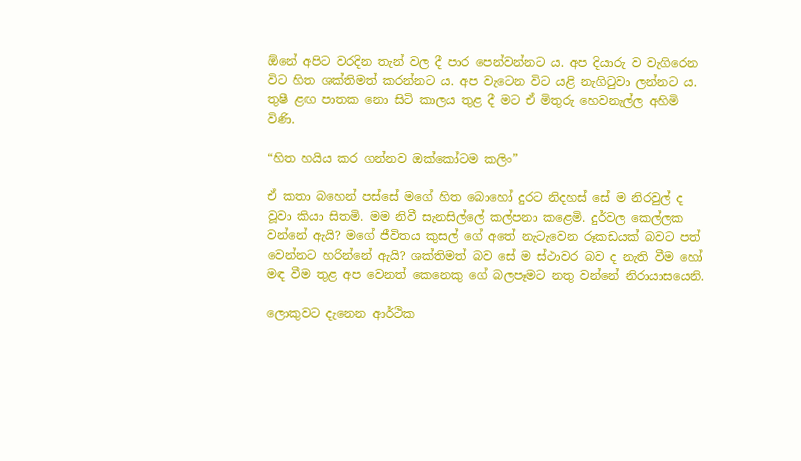ඕනේ අපිට වරදින තැන් වල දී පාර පෙන්වන්නට ය. අප දියාරු ව වැගිරෙන විට හිත ශක්තිමත් කරන්නට ය. අප වැටෙන විට යළි නැගිටුවා ලන්නට ය. තුෂී ළඟ පාතක නො සිටි කාලය තුළ දී මට ඒ මිතුරු හෙවනැල්ල අහිමි විණි.

“හිත හයිය කර ගන්නව ඔක්කෝටම කලිං”

ඒ කතා බහෙන් පස්සේ මගේ හිත බොහෝ දුරට නිදහස් සේ ම නිරවුල් ද වූවා කියා සිතමි. මම නිවී සැනසිල්ලේ කල්පනා කළෙමි. දුර්වල කෙල්ලක වන්නේ ඇයි? මගේ ජීවිතය කුසල් ගේ අතේ නැටැවෙන රූකඩයක් බවට පත් වෙන්නට හරින්නේ ඇයි? ශක්තිමත් බව සේ ම ස්ථාවර බව ද නැති වීම හෝ මඳ වීම තුළ අප වෙනත් කෙනෙකු ගේ බලපෑමට නතු වන්නේ නිරායාසයෙනි.

ලොකුවට දැනෙන ආර්ථික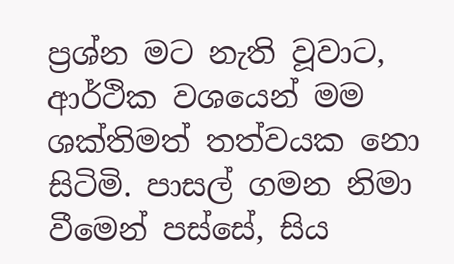ප්‍රශ්න මට නැති වූවාට, ආර්ථික වශයෙන් මම ශක්තිමත් තත්වයක නො සිටිමි. පාසල් ගමන නිමා වීමෙන් පස්සේ, සිය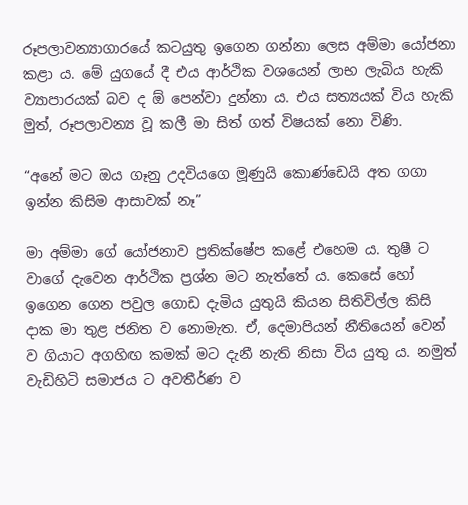රූපලාවන්‍යාගාරයේ කටයුතු ඉගෙන ගන්නා ලෙස අම්මා යෝජනා කළා ය. මේ යුගයේ දී එය ආර්ථික වශයෙන් ලාභ ලැබිය හැකි ව්‍යාපාරයක් බව ද ඕ පෙන්වා දුන්නා ය. එය සත්‍යයක් විය හැකි මුත්, රූපලාවන්‍ය වූ කලී මා සිත් ගත් විෂයක් නො විණි.

“අනේ මට ඔය ගෑනු උදවියගෙ මූණුයි කොණ්ඩෙයි අත ගගා ඉන්න කිසිම ආසාවක් නෑ”

මා අම්මා ගේ යෝජනාව ප්‍රතික්ෂේප කළේ එහෙම ය. තුෂී ට වාගේ දැවෙන ආර්ථික ප්‍රශ්න මට නැත්තේ ය. කෙසේ හෝ ඉගෙන ගෙන පවුල ගොඩ දැමිය යුතුයි කියන සිතිවිල්ල කිසි දාක මා තුළ ජනිත ව නොමැත. ඒ, දෙමාපියන් නීතියෙන් වෙන් ව ගියාට අගහිඟ කමක් මට දැනී නැති නිසා විය යුතු ය. නමුත් වැඩිහිටි සමාජය ට අවතීර්ණ ව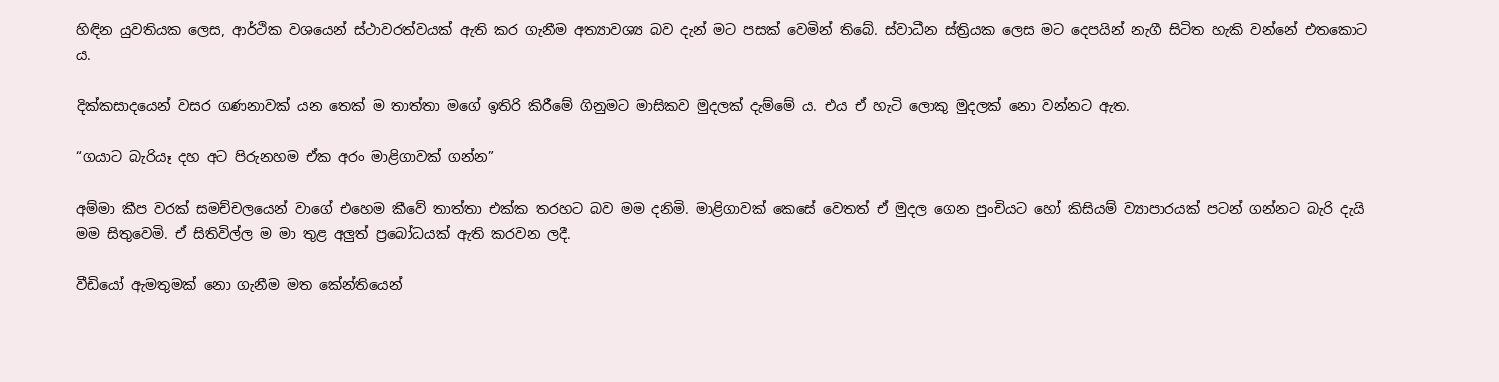හිඳින යුවතියක ලෙස, ආර්ථික වශයෙන් ස්ථාවරත්වයක් ඇති කර ගැනීම අත්‍යාවශ්‍ය බව දැන් මට පසක් වෙමින් තිබේ. ස්වාධීන ස්ත්‍රියක ලෙස මට දෙපයින් නැගී සිටිත හැකි වන්නේ එතකොට ය.

දික්කසාදයෙන් වසර ගණනාවක් යන තෙක් ම තාත්තා මගේ ඉතිරි කිරීමේ ගිනුමට මාසිකව මුදලක් දැම්මේ ය. එය ඒ හැටි ලොකු මුදලක් නො වන්නට ඇත.

“ගයාට බැරියෑ දහ අට පිරුනහම ඒක අරං මාළිගාවක් ගන්න”

අම්මා කීප වරක් සමච්චලයෙන් වාගේ එහෙම කීවේ තාත්තා එක්ක තරහට බව මම දනිමි. මාළිගාවක් කෙසේ වෙතත් ඒ මුදල ගෙන පුංචියට හෝ කිසියම් ව්‍යාපාරයක් පටන් ගන්නට බැරි දැයි මම සිතුවෙමි. ඒ සිතිවිල්ල ම මා තුළ අලුත් ප්‍රබෝධයක් ඇති කරවන ලදී.

වීඩියෝ ඇමතුමක් නො ගැනීම මත කේන්තියෙන්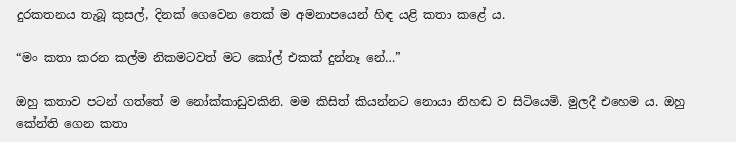දුරකතනය තැබූ කුසල්, දිනක් ගෙවෙන තෙක් ම අමනාපයෙන් හිඳ යළි කතා කළේ ය.

“මං කතා කරන කල්ම නිකමටවත් මට කෝල් එකක් දුන්නෑ නේ…”

ඔහු කතාව පටන් ගත්තේ ම නෝක්කාඩුවකිනි. මම කිසිත් කියන්නට නොයා නිහඬ ව සිටියෙමි. මුලදී එහෙම ය. ඔහු කේන්ති ගෙන කතා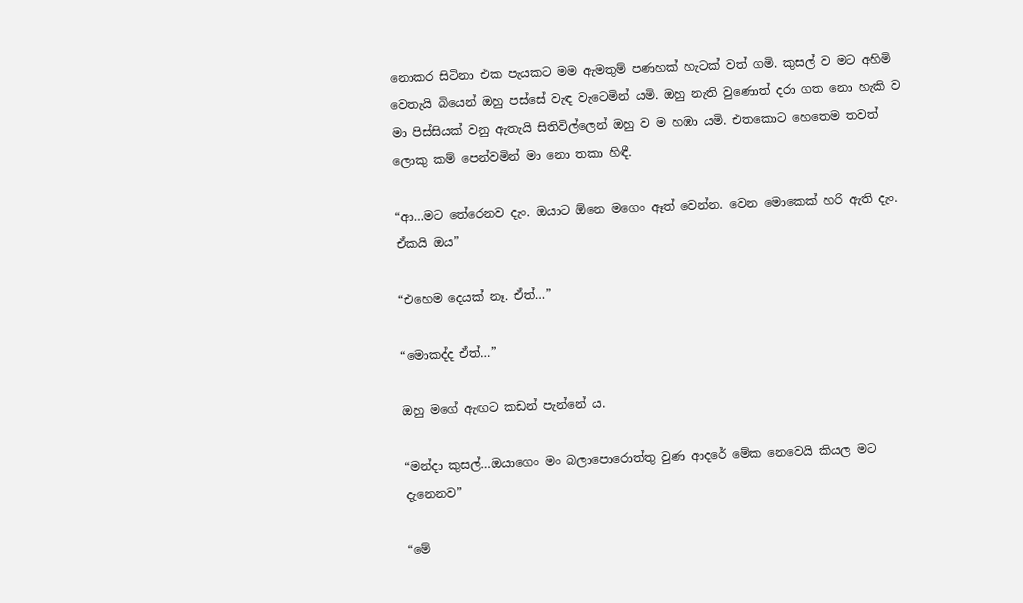නොකර සිටිනා එක පැයකට මම ඇමතුම් පණහක් හැටක් වත් ගමි. කුසල් ව මට අහිමි වෙතැයි බියෙන් ඔහු පස්සේ වැඳ වැටෙමින් යමි. ඔහු නැති වුණොත් දරා ගත නො හැකි ව මා පිස්සියක් වනු ඇතැයි සිතිවිල්ලෙන් ඔහු ව ම හඹා යමි. එතකොට හෙතෙම තවත් ලොකු කම් පෙන්වමින් මා නො තකා හිඳී.

“ආ…මට තේරෙනව දැං. ඔයාට ඕනෙ මගෙං ඈත් වෙන්න. වෙන මොකෙක් හරි ඇති දැං. ඒකයි ඔය”

“එහෙම දෙයක් නෑ. ඒත්…”

“මොකද්ද ඒත්…”

ඔහු මගේ ඇඟට කඩන් පැන්නේ ය.

“මන්දා කුසල්…ඔයාගෙං මං බලාපොරොත්තු වුණ ආදරේ මේක නෙවෙයි කියල මට දැනෙනව”

“මේ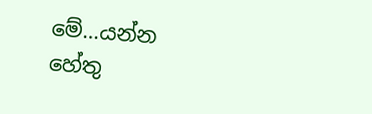මේ…යන්න හේතු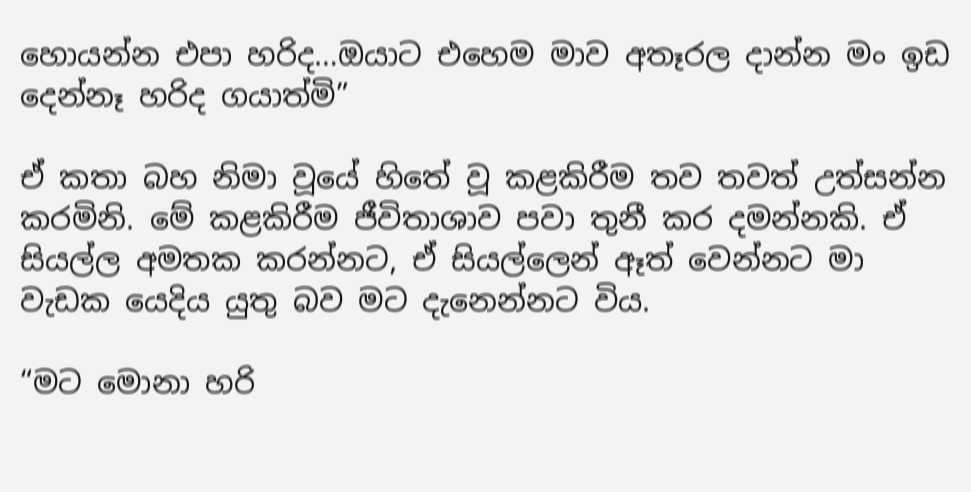හොයන්න එපා හරිද…ඔයාට එහෙම මාව අතෑරල දාන්න මං ඉඩ දෙන්නෑ හරිද ගයාත්මි”

ඒ කතා බහ නිමා වූයේ හිතේ වූ කළකිරීම තව තවත් උත්සන්න කරමිනි. මේ කළකිරීම ජීවිතාශාව පවා තුනී කර දමන්නකි. ඒ සියල්ල අමතක කරන්නට, ඒ සියල්ලෙන් ඈත් වෙන්නට මා වැඩක යෙදිය යුතු බව මට දැනෙන්නට විය.

“මට මොනා හරි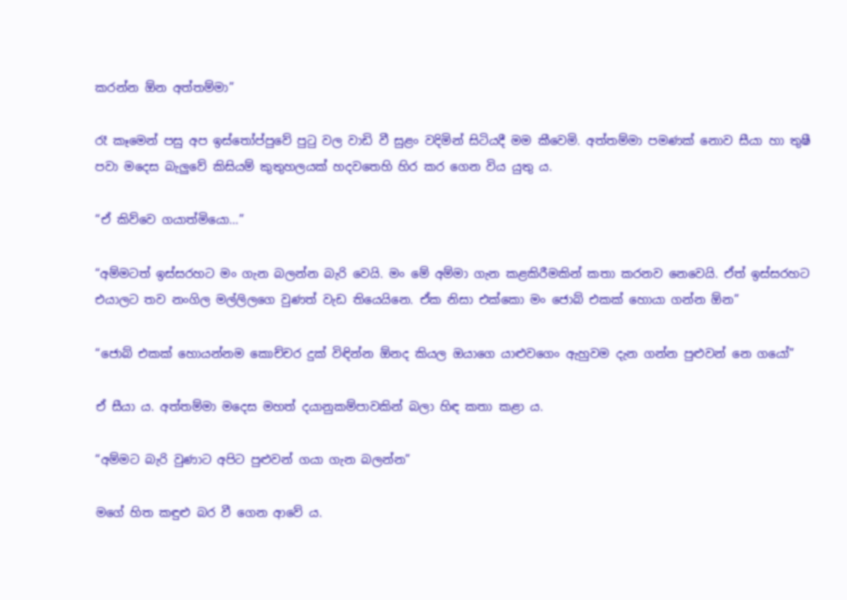කරන්න ඕන අත්තම්මා”

රෑ කෑමෙන් පසු අප ඉස්තෝප්පුවේ පුටු වල වාඩි වී සුළං වදිමින් සිටියදී මම කීවෙමි. අත්තම්මා පමණක් නොව සීයා හා තුෂී පවා මදෙස බැලුවේ කිසියම් කුතුහලයක් හදවතෙහි හිර කර ගෙන විය යුතු ය.

“ඒ කිව්වෙ ගයාත්මියො…”

“අම්මටත් ඉස්සරහට මං ගැන බලන්න බැරි වෙයි. මං මේ අම්මා ගැන කළකිරීමකින් කතා කරනව නෙවෙයි. ඒත් ඉස්සරහට එයාලට තව නංගිල මල්ලිලගෙ වුණත් වැඩ තියෙයිනෙ. ඒක නිසා එක්කො මං ජොබ් එකක් හොයා ගන්න ඕන”

“ජොබ් එකක් හොයන්නම කොච්චර දුක් විඳින්න ඕනද කියල ඔයාගෙ යාළුවගෙං ඇහුවම දැන ගන්න පුළුවන් නෙ ගයෝ”

ඒ සීයා ය. අත්තම්මා මදෙස මහත් දයානුකම්පාවකින් බලා හිඳ කතා කළා ය.

“අම්මට බැරි වුණාට අපිට පුළුවන් ගයා ගැන බලන්න”

මගේ හිත කඳුළු බර වී ගෙන ආවේ ය.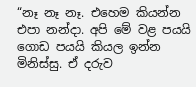“නෑ නෑ නෑ. එහෙම කියන්න එපා නන්දා. අපි මේ වළ පයයි ගොඩ පයයි කියල ඉන්න මිනිස්සු. ඒ දරුව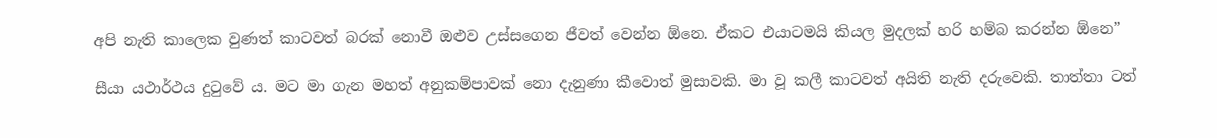අපි නැති කාලෙක වුණත් කාටවත් බරක් නොවී ඔළුව උස්සගෙන ජීවත් වෙන්න ඕනෙ. ඒකට එයාටමයි කියල මුදලක් හරි හම්බ කරන්න ඕනෙ”

සීයා යථාර්ථය දුටුවේ ය. මට මා ගැන මහත් අනුකම්පාවක් නො දැනුණා කීවොත් මුසාවකි. මා වූ කලී කාටවත් අයිති නැති දරුවෙකි. තාත්තා ටත්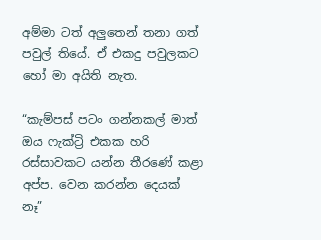අම්මා ටත් අලුතෙන් තනා ගත් පවුල් තියේ. ඒ එකදු පවුලකට හෝ මා අයිති නැත.

“කැම්පස් පටං ගන්නකල් මාත් ඔය ෆැක්ට්‍රි එකක හරි රස්සාවකට යන්න තීරණේ කළා අප්ප. වෙන කරන්න දෙයක් නෑ”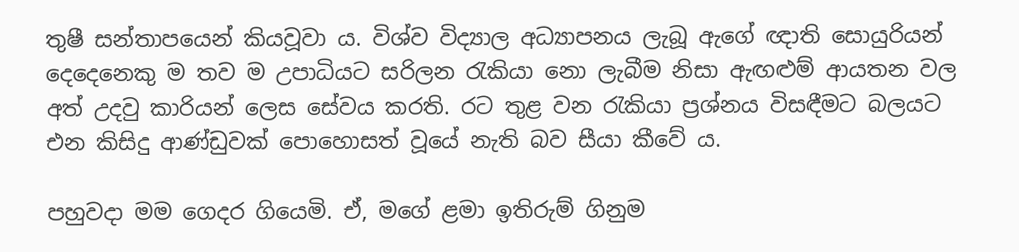තුෂී සන්තාපයෙන් කියවූවා ය. විශ්ව විද්‍යාල අධ්‍යාපනය ලැබූ ඇගේ ඥාති සොයුරියන් දෙදෙනෙකු ම තව ම උපාධියට සරිලන රැකියා නො ලැබීම නිසා ඇඟළුම් ආයතන වල අත් උදවු කාරියන් ලෙස සේවය කරති. රට තුළ වන රැකියා ප්‍රශ්නය විසඳීමට බලයට එන කිසිදු ආණ්ඩුවක් පොහොසත් වූයේ නැති බව සීයා කීවේ ය.

පහුවදා මම ගෙදර ගියෙමි. ඒ, මගේ ළමා ඉතිරුම් ගිනුම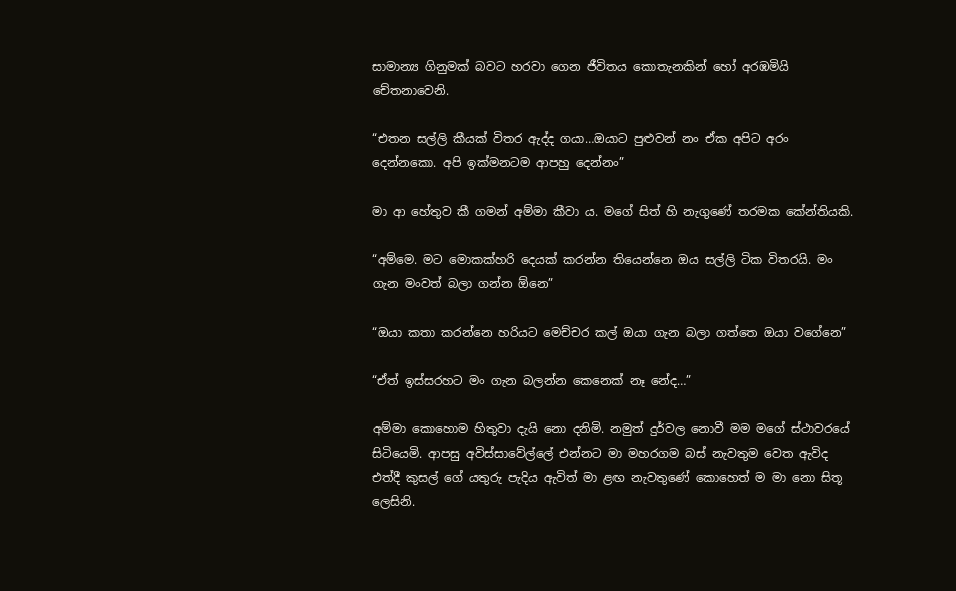සාමාන්‍ය ගිනුමක් බවට හරවා ගෙන ජීවිතය කොතැනකින් හෝ අරඹමියි චේතනාවෙනි.

“එතන සල්ලි කීයක් විතර ඇද්ද ගයා…ඔයාට පුළුවන් නං ඒක අපිට අරං දෙන්නකො. අපි ඉක්මනටම ආපහු දෙන්නං”

මා ආ හේතුව කී ගමන් අම්මා කීවා ය. මගේ සිත් හි නැගුණේ තරමක කේන්තියකි.

“අම්මෙ. මට මොකක්හරි දෙයක් කරන්න තියෙන්නෙ ඔය සල්ලි ටික විතරයි. මං ගැන මංවත් බලා ගන්න ඕනෙ”

“ඔයා කතා කරන්නෙ හරියට මෙච්චර කල් ඔයා ගැන බලා ගත්තෙ ඔයා වගේනෙ”

“ඒත් ඉස්සරහට මං ගැන බලන්න කෙනෙක් නෑ නේද…”

අම්මා කොහොම හිතුවා දැයි නො දනිමි. නමුත් දුර්වල නොවී මම මගේ ස්ථාවරයේ සිටියෙමි. ආපසු අවිස්සාවේල්ලේ එන්නට මා මහරගම බස් නැවතුම වෙත ඇවිද එත්දී කුසල් ගේ යතුරු පැදිය ඇවිත් මා ළඟ නැවතුණේ කොහෙත් ම මා නො සිතූ ලෙසිනි.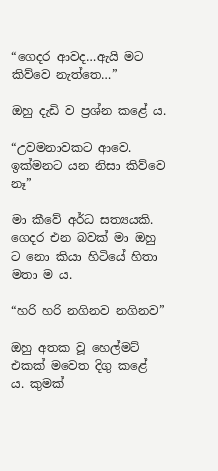“ගෙදර ආවද…ඇයි මට කිව්වෙ නැත්තෙ…”

ඔහු දැඩි ව ප්‍රශ්න කළේ ය.

“උවමනාවකට ආවෙ. ඉක්මනට යන නිසා කිව්වෙ නෑ”

මා කීවේ අර්ධ සත්‍යයකි. ගෙදර එන බවක් මා ඔහු ට නො කියා හිටියේ හිතා මතා ම ය.

“හරි හරි නගිනව නගිනව”

ඔහු අතක වූ හෙල්මට් එකක් මවෙත දිගු කළේ ය. කුමක්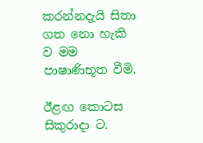කරන්නදැයි සිතා ගත නො හැකි ව මම පාෂාණිභූත වීමි.

ඊළඟ කොටස සිකුරාදා ට.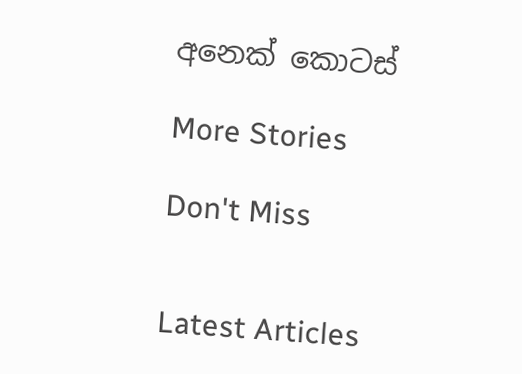අනෙක් කොටස්

More Stories

Don't Miss


Latest Articles